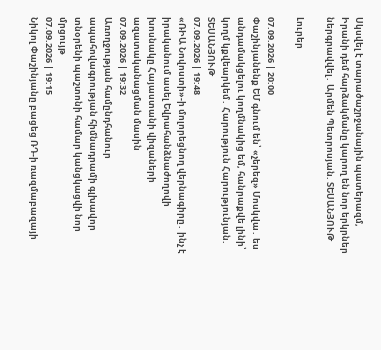Սկսվել է տարածաշրջանային պատերազմ, Իրանի դեմ հարձակմանը կարող են նոր երկրներ ներգրավվել․ Արմեն Պետրոսյան. ՏԵՍԱՆՅՈՒԹ

Լուրեր

07.09.2026 | 20:00
Փաշինյանենք ԵՄ գնում են՝ «չերեզ» Մոսկվա․ ես անդամակցելու կողմնակից եմ, հանրաքվե լինի՝ կողմ կքվեարկեմ․ Հարություն Հարությունյան. ՏԵՍԱՆՅՈՒԹ
07.09.2026 | 19:48
«ՌԻԱ Նովոստի»-ի մոլորեցնող վերնագիրը․ ինչ է իրականում ասել Եվրահանձնաժողովի խոսնակը Հայաստանի վիզաների ազատականացման մասին
07.09.2026 | 19:32
Առողջության համընդհանուր ապահովագրության հիմնադրամի գլխավոր տնօրենի պաշտոնի համար կանցկացվի նոր մրցույթ
07.09.2026 | 19:15
Նիկոլ Փաշինյանը բացեց ՌԴ-ի ռազմաբազայի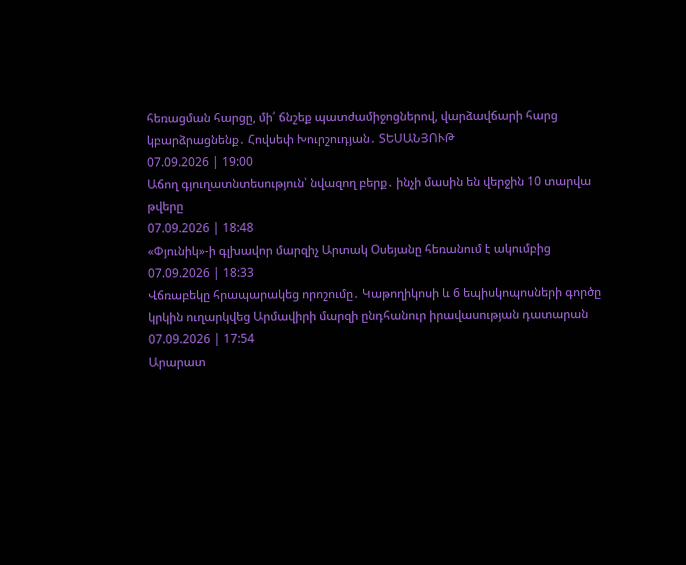հեռացման հարցը, մի՛ ճնշեք պատժամիջոցներով, վարձավճարի հարց կբարձրացնենք․ Հովսեփ Խուրշուդյան․ ՏԵՍԱՆՅՈՒԹ
07.09.2026 | 19:00
Աճող գյուղատնտեսություն՝ նվազող բերք․ ինչի մասին են վերջին 10 տարվա թվերը
07.09.2026 | 18:48
«Փյունիկ»-ի գլխավոր մարզիչ Արտակ Օսեյանը հեռանում է ակումբից
07.09.2026 | 18:33
Վճռաբեկը հրապարակեց որոշումը․ Կաթողիկոսի և 6 եպիսկոպոսների գործը կրկին ուղարկվեց Արմավիրի մարզի ընդհանուր իրավասության դատարան
07.09.2026 | 17:54
Արարատ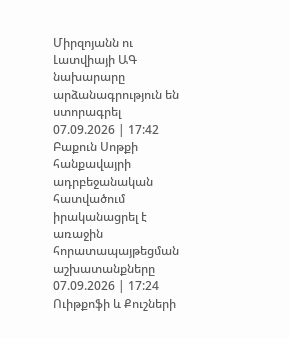Միրզոյանն ու Լատվիայի ԱԳ նախարարը արձանագրություն են ստորագրել
07.09.2026 | 17:42
Բաքուն Սոթքի հանքավայրի ադրբեջանական հատվածում իրականացրել է առաջին հորատապայթեցման աշխատանքները
07.09.2026 | 17:24
Ուիթքոֆի և Քուշների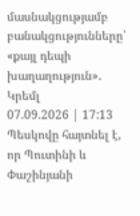մասնակցությամբ բանակցությունները՝ «քայլ դեպի խաղաղություն»․ Կրեմլ
07.09.2026 | 17:13
Պեսկովը հայտնել է, որ Պուտինի և Փաշինյանի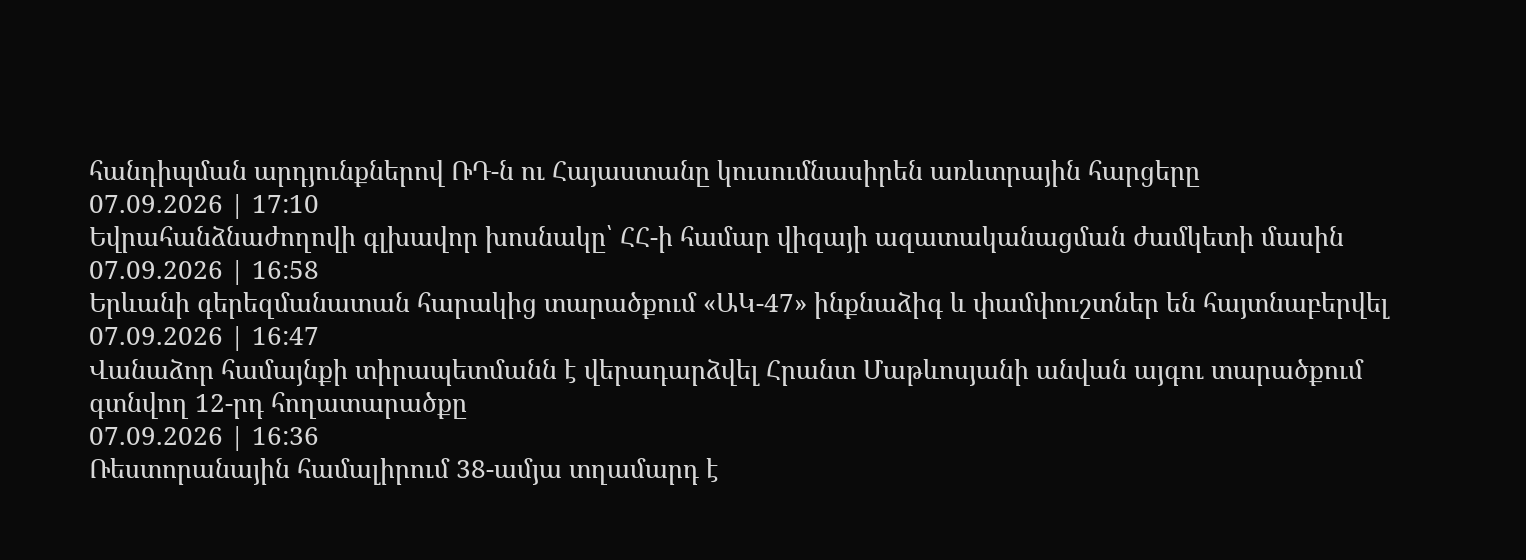հանդիպման արդյունքներով ՌԴ-ն ու Հայաստանը կուսումնասիրեն առևտրային հարցերը
07.09.2026 | 17:10
Եվրահանձնաժողովի գլխավոր խոսնակը՝ ՀՀ-ի համար վիզայի ազատականացման ժամկետի մասին
07.09.2026 | 16:58
Երևանի գերեզմանատան հարակից տարածքում «ԱԿ-47» ինքնաձիգ և փամփուշտներ են հայտնաբերվել
07.09.2026 | 16:47
Վանաձոր համայնքի տիրապետմանն է վերադարձվել Հրանտ Մաթևոսյանի անվան այգու տարածքում գտնվող 12-րդ հողատարածքը
07.09.2026 | 16:36
Ռեստորանային համալիրում 38-ամյա տղամարդ է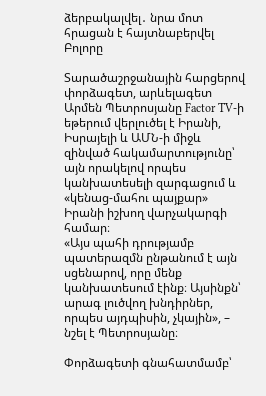ձերբակալվել․ նրա մոտ հրացան է հայտնաբերվել
Բոլորը

Տարածաշրջանային հարցերով փորձագետ, արևելագետ Արմեն Պետրոսյանը Factor TV-ի եթերում վերլուծել է Իրանի, Իսրայելի և ԱՄՆ-ի միջև զինված հակամարտությունը՝ այն որակելով որպես կանխատեսելի զարգացում և «կենաց-մահու պայքար» Իրանի իշխող վարչակարգի համար։
«Այս պահի դրությամբ պատերազմն ընթանում է այն սցենարով, որը մենք կանխատեսում էինք։ Այսինքն՝ արագ լուծվող խնդիրներ, որպես այդպիսին, չկային», – նշել է Պետրոսյանը։

Փորձագետի գնահատմամբ՝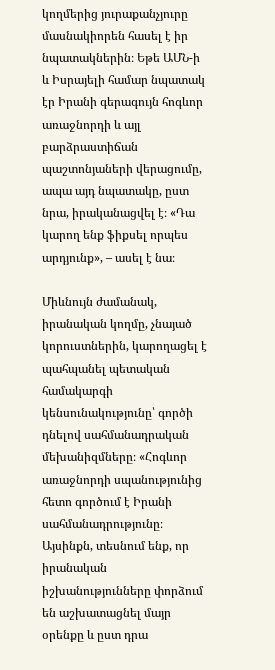կողմերից յուրաքանչյուրը մասնակիորեն հասել է իր նպատակներին։ Եթե ԱՄՆ-ի և Իսրայելի համար նպատակ էր Իրանի գերագույն հոգևոր առաջնորդի և այլ բարձրաստիճան պաշտոնյաների վերացումը, ապա այդ նպատակը, ըստ նրա, իրականացվել է։ «Դա կարող ենք ֆիքսել որպես արդյունք», – ասել է նա։

Միևնույն ժամանակ, իրանական կողմը, չնայած կորուստներին, կարողացել է պահպանել պետական համակարգի կենսունակությունը՝ գործի դնելով սահմանադրական մեխանիզմները։ «Հոգևոր առաջնորդի սպանությունից հետո գործում է Իրանի սահմանադրությունը։ Այսինքն, տեսնում ենք, որ իրանական իշխանությունները փորձում են աշխատացնել մայր օրենքը և ըստ դրա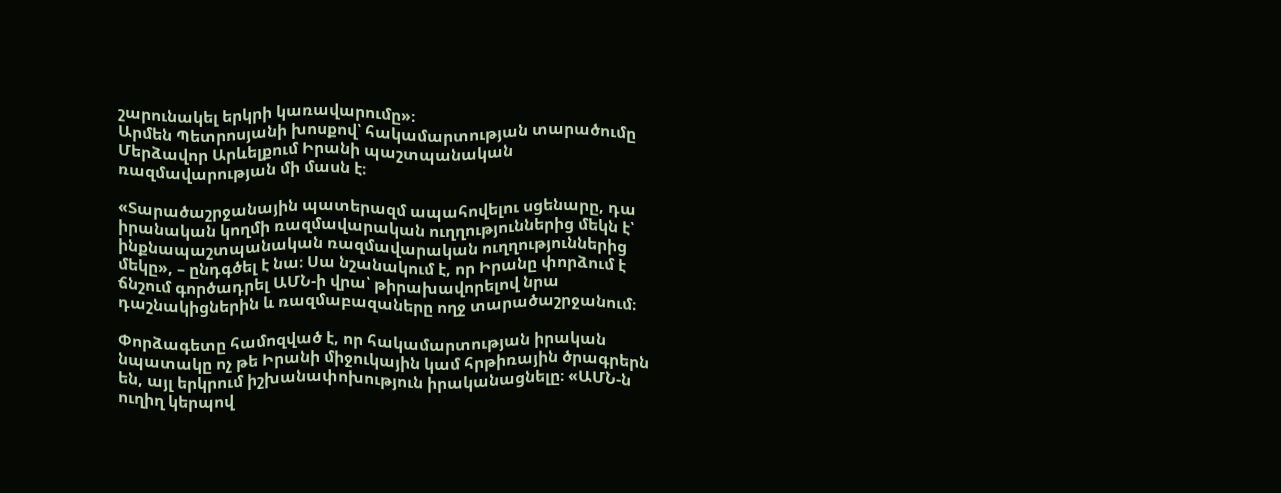շարունակել երկրի կառավարումը»։
Արմեն Պետրոսյանի խոսքով՝ հակամարտության տարածումը Մերձավոր Արևելքում Իրանի պաշտպանական ռազմավարության մի մասն է։

«Տարածաշրջանային պատերազմ ապահովելու սցենարը, դա իրանական կողմի ռազմավարական ուղղություններից մեկն է՝ ինքնապաշտպանական ռազմավարական ուղղություններից մեկը», – ընդգծել է նա։ Սա նշանակում է, որ Իրանը փորձում է ճնշում գործադրել ԱՄՆ-ի վրա՝ թիրախավորելով նրա դաշնակիցներին և ռազմաբազաները ողջ տարածաշրջանում։

Փորձագետը համոզված է, որ հակամարտության իրական նպատակը ոչ թե Իրանի միջուկային կամ հրթիռային ծրագրերն են, այլ երկրում իշխանափոխություն իրականացնելը։ «ԱՄՆ-ն ուղիղ կերպով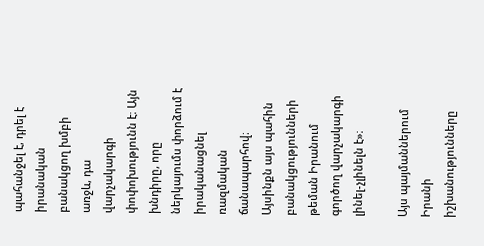պահանջել է, դրել է իրանական բանակցող խմբի առջև, դա վարչակարգի փոփոխությունն է։ Այն խնդիրը, որը ներկայումս փորձում է իրականացնել ռազմական ճանապարհով։ Այսինքն այս պահին բանակցությունների թեման Իրանում գործող վարչակարգի լինել-չլինելն է»։

Այս պայմաններում Իրանի իշխանությունները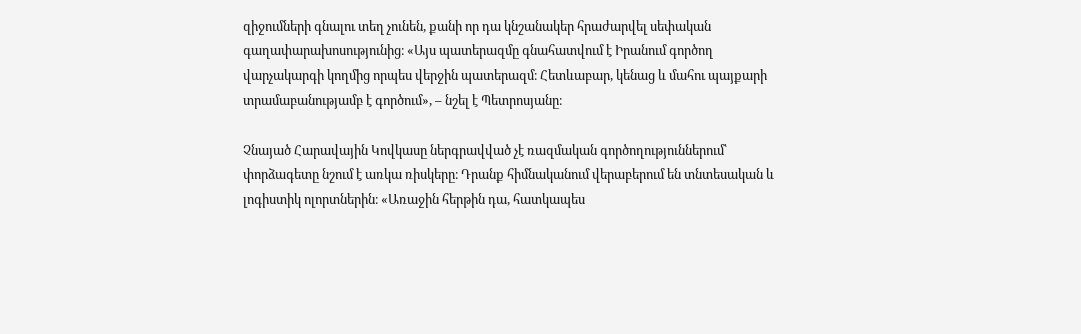զիջումների գնալու տեղ չունեն, քանի որ դա կնշանակեր հրաժարվել սեփական գաղափարախոսությունից։ «Այս պատերազմը գնահատվում է Իրանում գործող վարչակարգի կողմից որպես վերջին պատերազմ։ Հետևաբար, կենաց և մահու պայքարի տրամաբանությամբ է գործում», – նշել է Պետրոսյանը։

Չնայած Հարավային Կովկասը ներգրավված չէ ռազմական գործողություններում՝ փորձագետը նշում է առկա ռիսկերը։ Դրանք հիմնականում վերաբերում են տնտեսական և լոգիստիկ ոլորտներին։ «Առաջին հերթին դա, հատկապես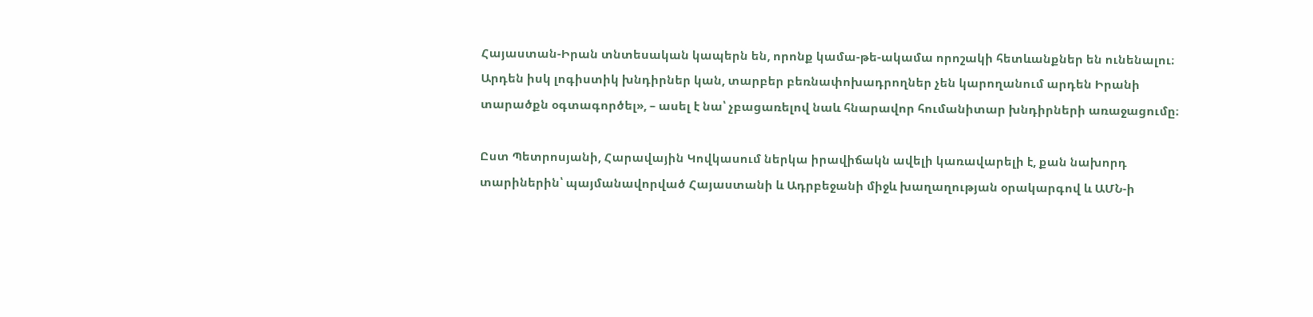Հայաստան-Իրան տնտեսական կապերն են, որոնք կամա-թե-ակամա որոշակի հետևանքներ են ունենալու։ Արդեն իսկ լոգիստիկ խնդիրներ կան, տարբեր բեռնափոխադրողներ չեն կարողանում արդեն Իրանի տարածքն օգտագործել», – ասել է նա՝ չբացառելով նաև հնարավոր հումանիտար խնդիրների առաջացումը։

Ըստ Պետրոսյանի, Հարավային Կովկասում ներկա իրավիճակն ավելի կառավարելի է, քան նախորդ տարիներին՝ պայմանավորված Հայաստանի և Ադրբեջանի միջև խաղաղության օրակարգով և ԱՄՆ-ի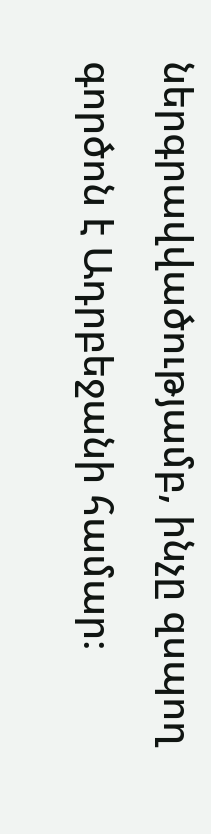ներգրավվածությամբ, ինչը զսպող գործոն է Ադրբեջանի համար։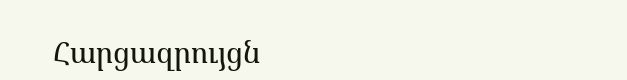Հարցազրույցն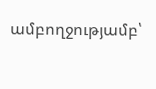ամբողջությամբ՝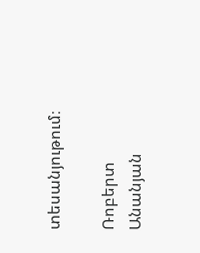տեսանյութում։

Ռոբերտ Անանյան